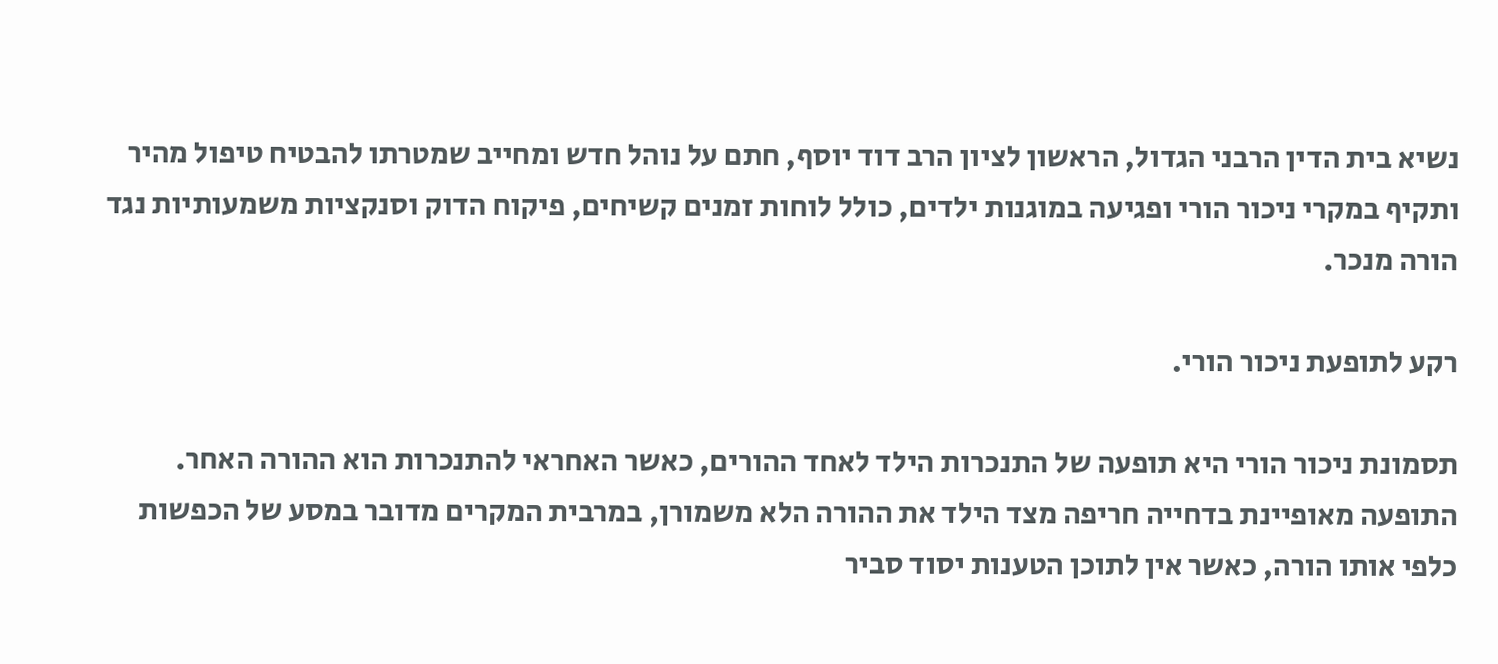נשיא בית הדין הרבני הגדול, הראשון לציון הרב דוד יוסף, חתם על נוהל חדש ומחייב שמטרתו להבטיח טיפול מהיר ותקיף במקרי ניכור הורי ופגיעה במוגנות ילדים, כולל לוחות זמנים קשיחים, פיקוח הדוק וסנקציות משמעותיות נגד הורה מנכר.

רקע לתופעת ניכור הורי.

תסמונת ניכור הורי היא תופעה של התנכרות הילד לאחד ההורים, כאשר האחראי להתנכרות הוא ההורה האחר. התופעה מאופיינת בדחייה חריפה מצד הילד את ההורה הלא משמורן, במרבית המקרים מדובר במסע של הכפשות כלפי אותו הורה, כאשר אין לתוכן הטענות יסוד סביר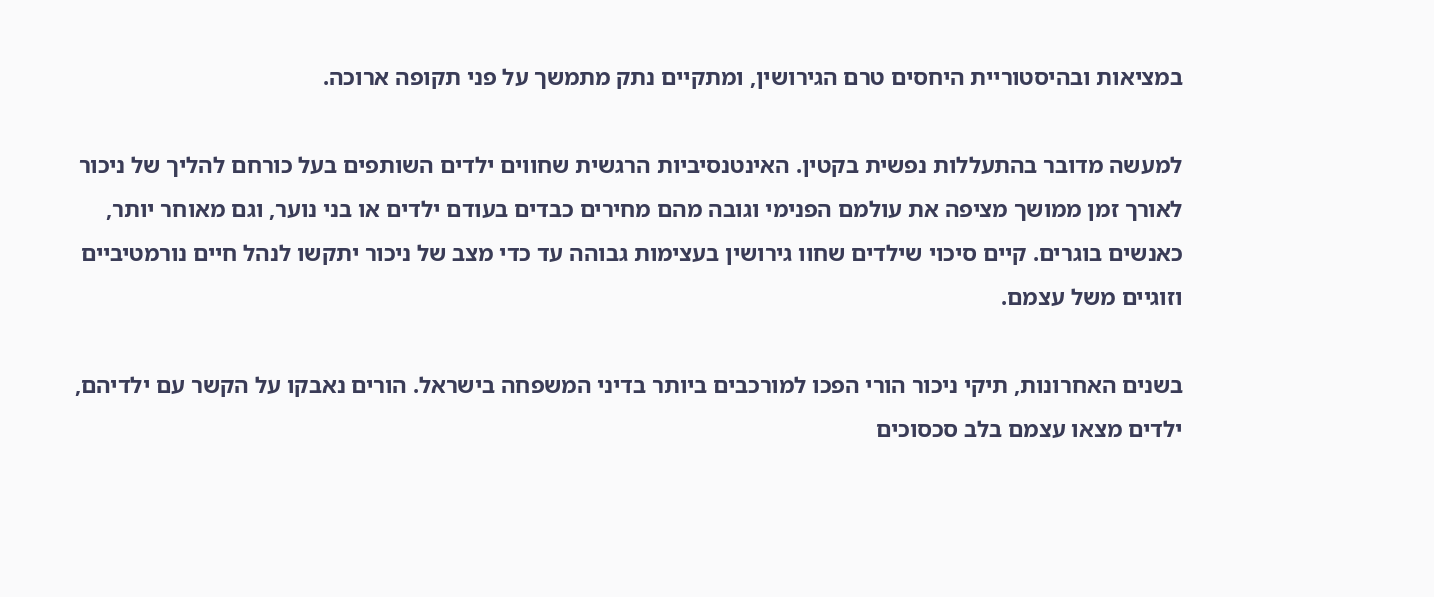במציאות ובהיסטוריית היחסים טרם הגירושין, ומתקיים נתק מתמשך על פני תקופה ארוכה.

למעשה מדובר בהתעללות נפשית בקטין. האינטנסיביות הרגשית שחווים ילדים השותפים בעל כורחם להליך של ניכור לאורך זמן ממושך מציפה את עולמם הפנימי וגובה מהם מחירים כבדים בעודם ילדים או בני נוער, וגם מאוחר יותר, כאנשים בוגרים. קיים סיכוי שילדים שחוו גירושין בעצימות גבוהה עד כדי מצב של ניכור יתקשו לנהל חיים נורמטיביים וזוגיים משל עצמם.

בשנים האחרונות, תיקי ניכור הורי הפכו למורכבים ביותר בדיני המשפחה בישראל. הורים נאבקו על הקשר עם ילדיהם, ילדים מצאו עצמם בלב סכסוכים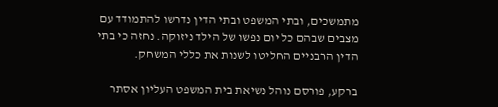מתמשכים, ובתי המשפט ובתי הדין נדרשו להתמודד עם מצבים שבהם כל יום נפשו של הילד ניזוקה. נחזה כי בתי הדין הרבניים החליטו לשנות את כללי המשחק.

ברקע, פורסם נוהל נשיאת בית המשפט העליון אסתר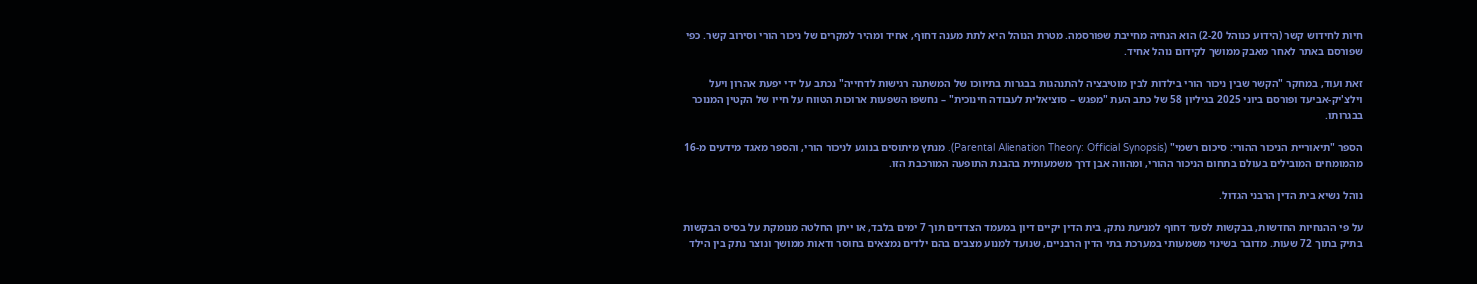חיות לחידוש קשר (הידוע כנוהל 2-20) הוא הנחיה מחייבת שפורסמה. מטרת הנוהל היא לתת מענה דחוף, אחיד ומהיר למקרים של ניכור הורי וסירוב קשר. כפי שפורסם באתר לאחר מאבק ממושך לקידום נוהל אחיד.

זאת ועוד, במחקר "הקשר שבין ניכור הורי בילדות לבין מוטיבציה להתנהגות בבגרות בתיווכו של המשתנה רגישות לדחייה" נכתב על ידי יפעת אהרון ויעל וילצ'יק-אביעד ופורסם ביוני 2025 בגיליון 58 של כתב העת "מפגש – סוציאלית לעבודה חינוכית" – נחשפו השפעות ארוכות הטווח על חייו של הקטין המנוכר בבגרותו.

הספר "תיאוריית הניכור ההורי: סיכום רשמי" (Parental Alienation Theory: Official Synopsis). מנתץ מיתוסים בנוגע לניכור הורי, והספר מאגד מידעים מ-16 מהמומחים המובילים בעולם בתחום הניכור ההורי, ומהווה אבן דרך משמעותית בהבנת התופעה המורכבת הזו.

נוהל נשיא בית הדין הרבני הגדול.

על פי ההנחיות החדשות, בבקשות לסעד דחוף למניעת נתק, בית הדין יקיים דיון במעמד הצדדים תוך 7 ימים בלבד, או ייתן החלטה מנומקת על בסיס הבקשות בתיק בתוך 72 שעות. מדובר בשינוי משמעותי במערכת בתי הדין הרבניים, שנועד למנוע מצבים בהם ילדים נמצאים בחוסר ודאות ממושך ונוצר נתק בין הילד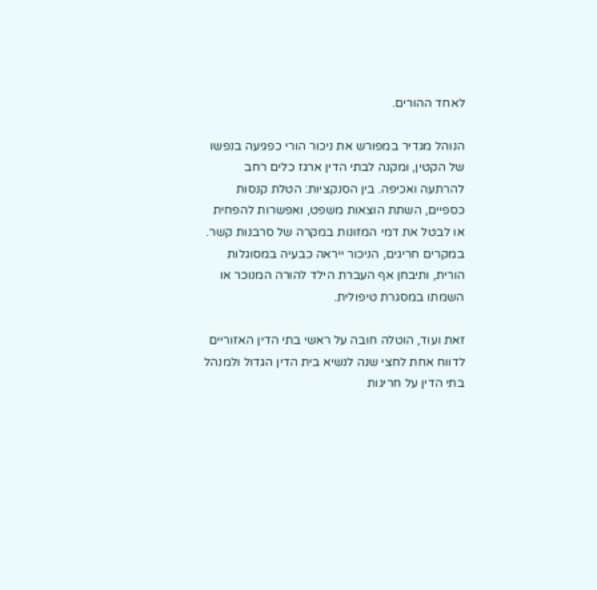לאחד ההורים.

הנוהל מגדיר במפורש את ניכור הורי כפגיעה בנפשו של הקטין, ומקנה לבתי הדין ארגז כלים רחב להרתעה ואכיפה. בין הסנקציות: הטלת קנסות כספיים, השתת הוצאות משפט, ואפשרות להפחית או לבטל את דמי המזונות במקרה של סרבנות קשר. במקרים חריגים, הניכור ייראה כבעיה במסוגלות הורית, ותיבחן אף העברת הילד להורה המנוכר או השמתו במסגרת טיפולית.

זאת ועוד, הוטלה חובה על ראשי בתי הדין האזוריים לדווח אחת לחצי שנה לנשיא בית הדין הגדול ולמנהל בתי הדין על חריגות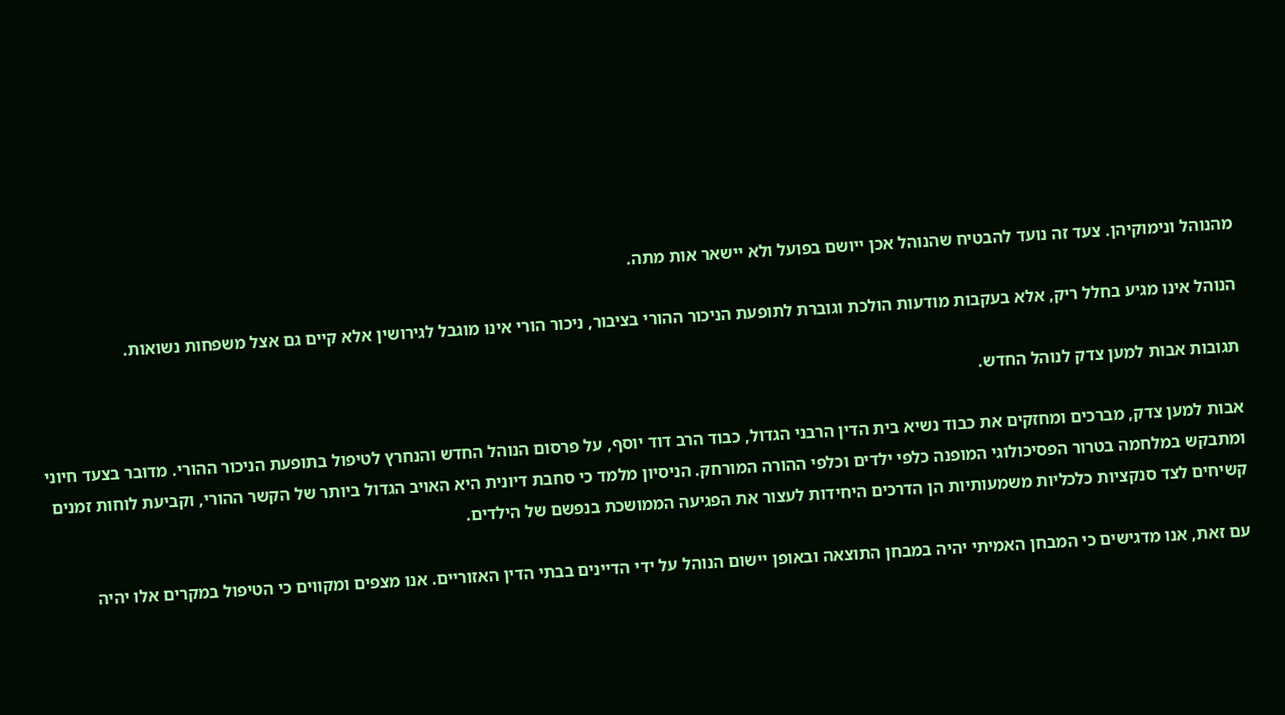מהנוהל ונימוקיהן. צעד זה נועד להבטיח שהנוהל אכן ייושם בפועל ולא יישאר אות מתה.

הנוהל אינו מגיע בחלל ריק, אלא בעקבות מודעות הולכת וגוברת לתופעת הניכור ההורי בציבור, ניכור הורי אינו מוגבל לגירושין אלא קיים גם אצל משפחות נשואות.

תגובות אבות למען צדק לנוהל החדש.

אבות למען צדק, מברכים ומחזקים את כבוד נשיא בית הדין הרבני הגדול, כבוד הרב דוד יוסף, על פרסום הנוהל החדש והנחרץ לטיפול בתופעת הניכור ההורי. מדובר בצעד חיוני ומתבקש במלחמה בטרור הפסיכולוגי המופנה כלפי ילדים וכלפי ההורה המורחק. הניסיון מלמד כי סחבת דיונית היא האויב הגדול ביותר של הקשר ההורי, וקביעת לוחות זמנים קשיחים לצד סנקציות כלכליות משמעותיות הן הדרכים היחידות לעצור את הפגיעה הממושכת בנפשם של הילדים.

עם זאת, אנו מדגישים כי המבחן האמיתי יהיה במבחן התוצאה ובאופן יישום הנוהל על ידי הדיינים בבתי הדין האזוריים. אנו מצפים ומקווים כי הטיפול במקרים אלו יהיה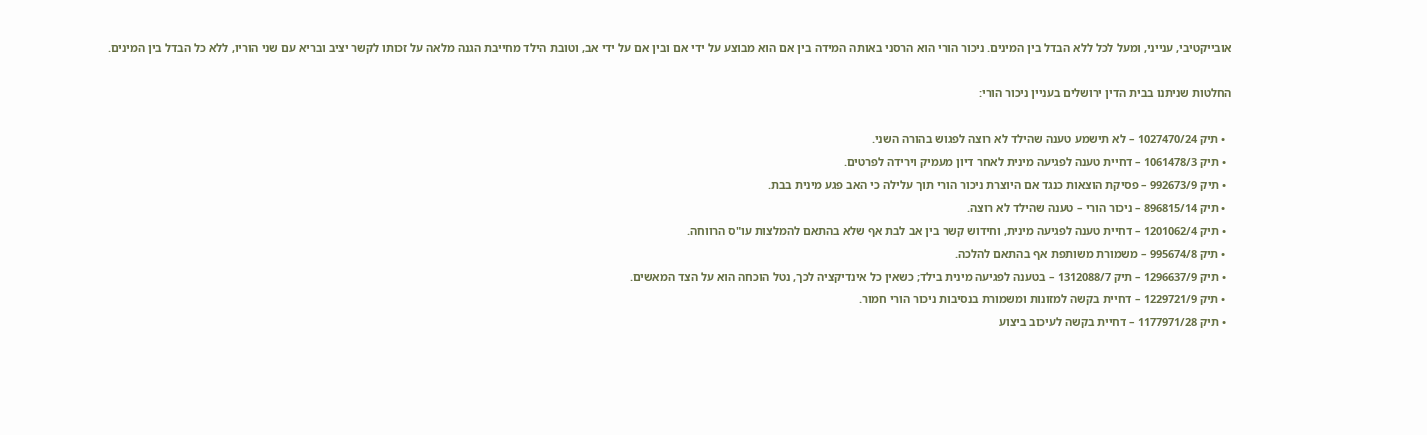אובייקטיבי, ענייני, ומעל לכל ללא הבדל בין המינים. ניכור הורי הוא הרסני באותה המידה בין אם הוא מבוצע על ידי אם ובין אם על ידי אב, וטובת הילד מחייבת הגנה מלאה על זכותו לקשר יציב ובריא עם שני הוריו, ללא כל הבדל בין המינים.

החלטות שניתנו בבית הדין ירושלים בעניין ניכור הורי:

  • תיק 1027470/24 – לא תישמע טענה שהילד לא רוצה לפגוש בהורה השני.
  • תיק 1061478/3 – דחיית טענה לפגיעה מינית לאחר דיון מעמיק וירידה לפרטים.
  • תיק 992673/9 – פסיקת הוצאות כנגד אם היוצרת ניכור הורי תוך עלילה כי האב פגע מינית בבת.
  • תיק 896815/14 – ניכור הורי – טענה שהילד לא רוצה.
  • תיק 1201062/4 – דחיית טענה לפגיעה מינית, וחידוש קשר בין אב לבת אף שלא בהתאם להמלצות עו"ס הרווחה.
  • תיק 995674/8 – משמורת משותפת אף בהתאם להלכה.
  • תיק 1296637/9 – תיק 1312088/7 – בטענה לפגיעה מינית בילד; כשאין כל אינדיקציה לכך, נטל הוכחה הוא על הצד המאשים.
  • תיק 1229721/9 – דחיית בקשה למזונות ומשמורת בנסיבות ניכור הורי חמור.
  • תיק 1177971/28 – דחיית בקשה לעיכוב ביצוע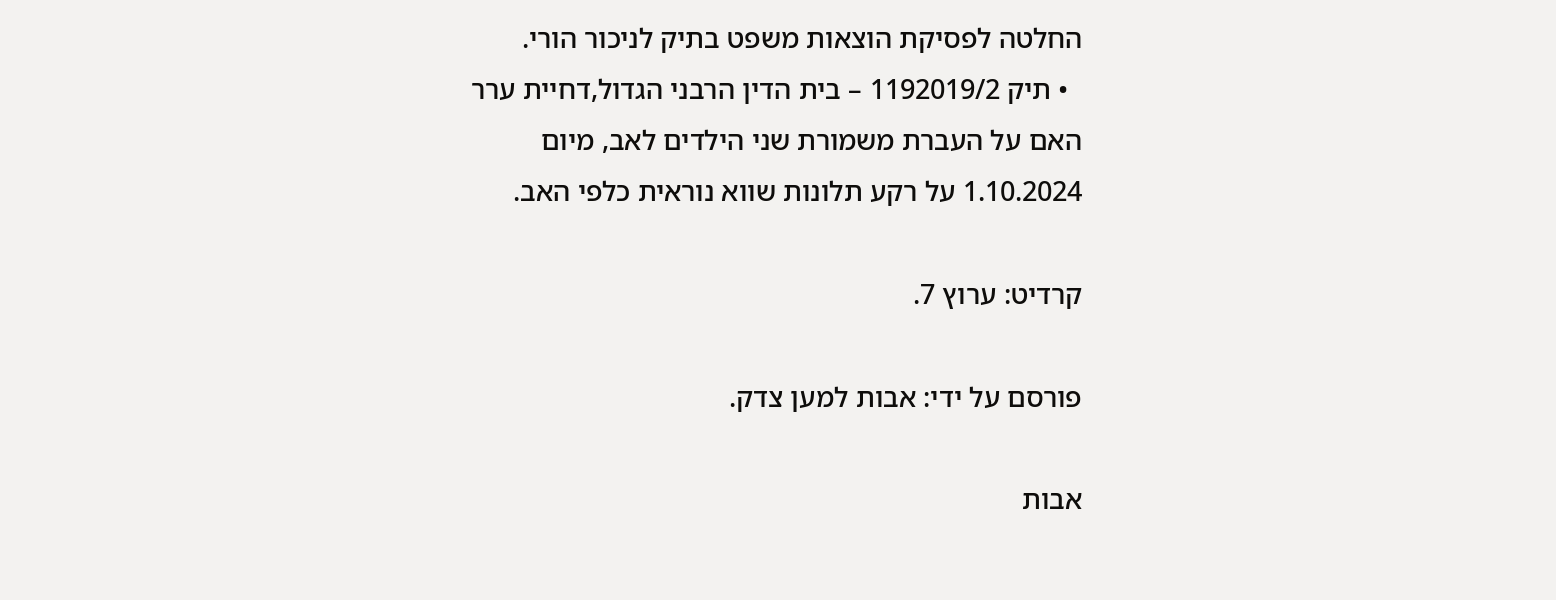החלטה לפסיקת הוצאות משפט בתיק לניכור הורי.
  • תיק 1192019/2 – בית הדין הרבני הגדול,דחיית ערר האם על העברת משמורת שני הילדים לאב, מיום 1.10.2024 על רקע תלונות שווא נוראית כלפי האב.

קרדיט: ערוץ 7.

פורסם על ידי: אבות למען צדק.

אבות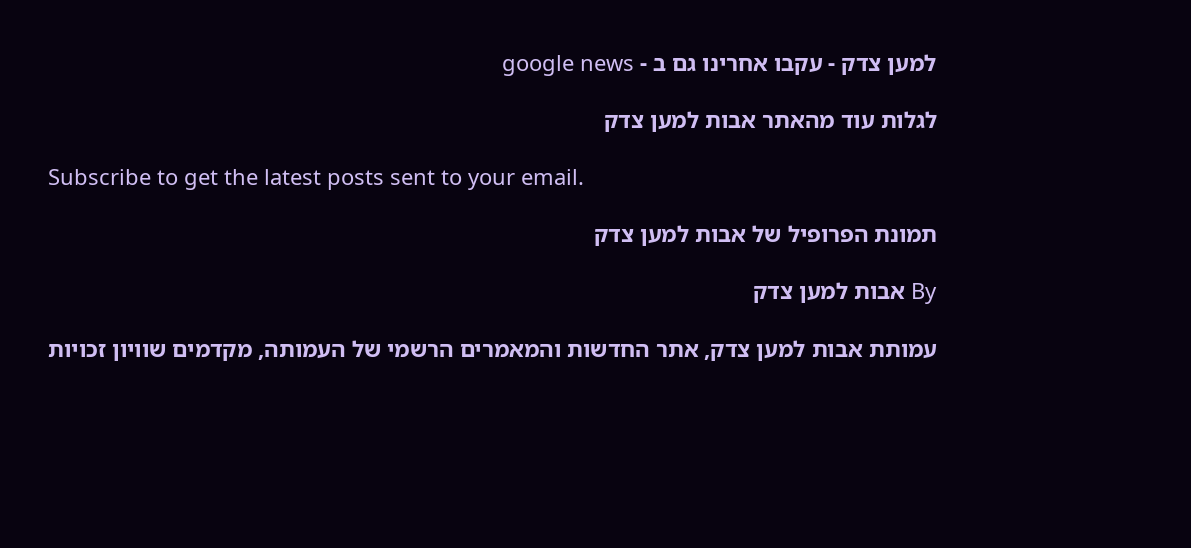למען צדק - עקבו אחרינו גם ב - google news

לגלות עוד מהאתר אבות למען צדק

Subscribe to get the latest posts sent to your email.

תמונת הפרופיל של אבות למען צדק

By אבות למען צדק

עמותת אבות למען צדק, אתר החדשות והמאמרים הרשמי של העמותה, מקדמים שוויון זכויות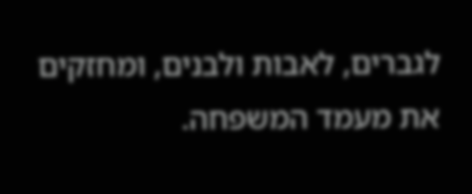לגברים, לאבות ולבנים, ומחזקים את מעמד המשפחה.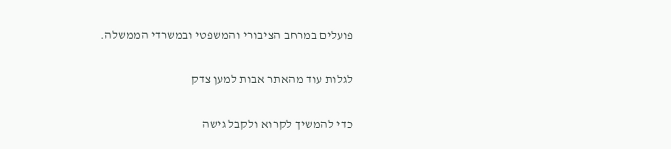פועלים במרחב הציבורי והמשפטי ובמשרדי הממשלה.

לגלות עוד מהאתר אבות למען צדק

כדי להמשיך לקרוא ולקבל גישה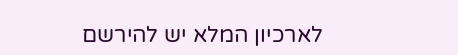לארכיון המלא יש להירשם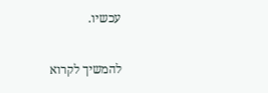עכשיו.

להמשיך לקרוא